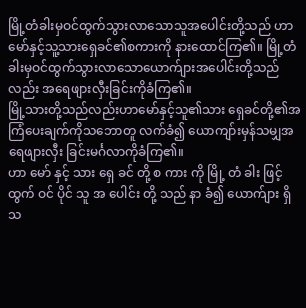မြို့တံခါးမှဝင်ထွက်သွားလာသောသူအပေါင်းတို့သည် ဟာမော်နှင့်သူ့သားရှေခင်၏စကားကို နားထောင်ကြ၏။ မြို့တံခါးမှဝင်ထွက်သွားလာသောယောက်ျားအပေါင်းတို့သည်လည်း အရေဖျားလှီးခြင်းကိုခံကြ၏။
မြို့သားတို့သည်လည်းဟာမော်နှင့်သူ၏သား ရှေခင်တို့၏အကြံပေးချက်ကိုသဘောတူ လက်ခံ၍ ယောကျာ်းမှန်သမျှအရေဖျားလှီး ခြင်းမင်္ဂလာကိုခံကြ၏။
ဟာ မော် နှင့် သား ရှေ ခင် တို့ စ ကား ကို မြို့ တံ ခါး ဖြင့် ထွက် ဝင် ပိုင် သူ အ ပေါင်း တို့ သည် နာ ခံ၍ ယောက်ျား ရှိ သ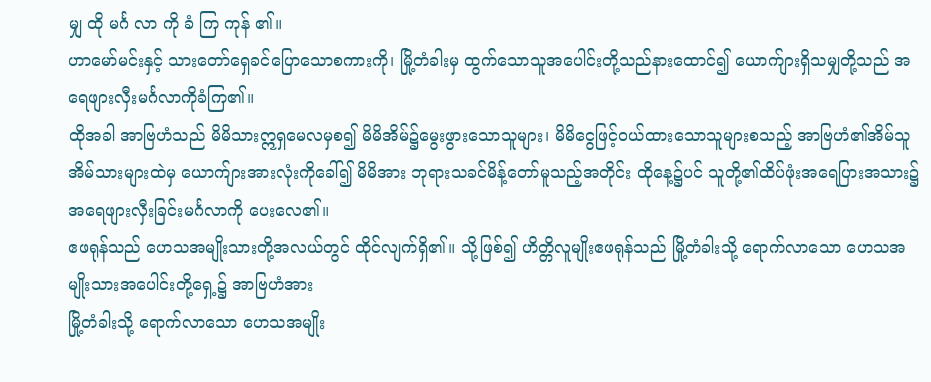မျှ ထို မင်္ဂ လာ ကို ခံ ကြ ကုန် ၏။
ဟာမော်မင်းနှင့် သားတော်ရှေခင်ပြောသောစကားကို၊ မြို့တံခါးမှ ထွက်သောသူအပေါင်းတို့သည်နားထောင်၍ ယောက်ျားရှိသမျှတို့သည် အရေဖျားလှီးမင်္ဂလာကိုခံကြ၏။
ထိုအခါ အာဗြဟံသည် မိမိသားဣရှမေလမှစ၍ မိမိအိမ်၌မွေးဖွားသောသူများ၊ မိမိငွေဖြင့်ဝယ်ထားသောသူများစသည့် အာဗြဟံ၏အိမ်သူအိမ်သားများထဲမှ ယောက်ျားအားလုံးကိုခေါ်၍ မိမိအား ဘုရားသခင်မိန့်တော်မူသည့်အတိုင်း ထိုနေ့၌ပင် သူတို့၏ထိပ်ဖုံးအရေပြားအသား၌ အရေဖျားလှီးခြင်းမင်္ဂလာကို ပေးလေ၏။
ဧဖရုန်သည် ဟေသအမျိုးသားတို့အလယ်တွင် ထိုင်လျက်ရှိ၏။ သို့ဖြစ်၍ ဟိတ္တိလူမျိုးဧဖရုန်သည် မြို့တံခါးသို့ ရောက်လာသော ဟေသအမျိုးသားအပေါင်းတို့ရှေ့၌ အာဗြဟံအား
မြို့တံခါးသို့ ရောက်လာသော ဟေသအမျိုး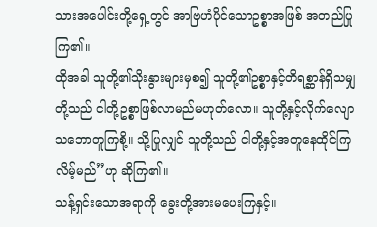သားအပေါင်းတို့ရှေ့တွင် အာဗြဟံပိုင်သောဥစ္စာအဖြစ် အတည်ပြုကြ၏။
ထိုအခါ သူတို့၏သိုးနွားများမှစ၍ သူတို့၏ဥစ္စာနှင့်တိရစ္ဆာန်ရှိသမျှတို့သည် ငါတို့ဥစ္စာဖြစ်လာမည်မဟုတ်လော။ သူတို့နှင့်လိုက်လျောသဘောတူကြစို့။ သို့ပြုလျှင် သူတို့သည် ငါတို့နှင့်အတူနေထိုင်ကြလိမ့်မည်”ဟု ဆိုကြ၏။
သန့်ရှင်းသောအရာကို ခွေးတို့အားမပေးကြနှင့်။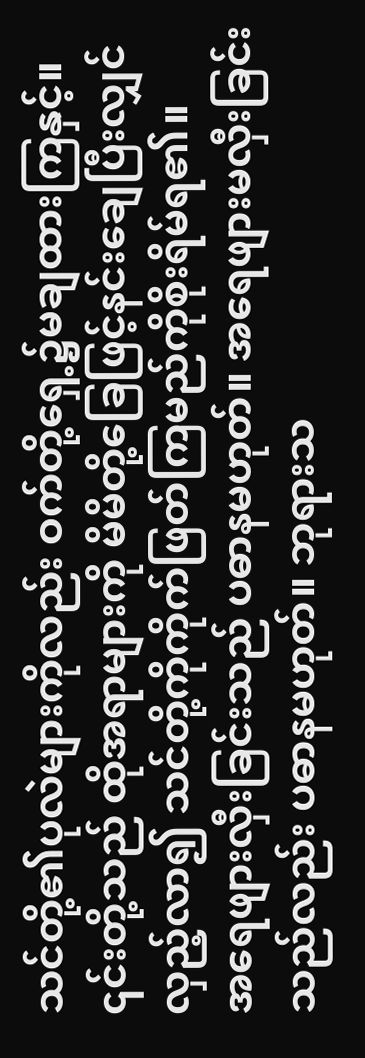သင်တို့၏ပုလဲများကိုလည်း ဝက်တို့ရှေ့၌မချထားကြနှင့်။ ၎င်းတို့သည် ထိုအရာများကို မိမိတို့ခြေဖြင့်နင်းချေပြီးလျှင် လှည့်လာ၍ သင်တို့ကိုကိုက်ဖြတ်ကြမည်ကိုစိုးရိမ်ရ၏။
အရေဖျားလှီးခြင်းသည် ပဓာနမဟုတ်။ အရေဖျားမလှီးခြင်းသည်လည်း ပဓာနမဟုတ်။ ဘုရားသ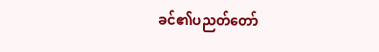ခင်၏ပညတ်တော်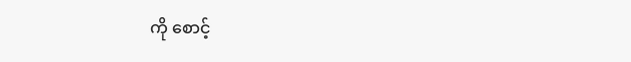ကို စောင့်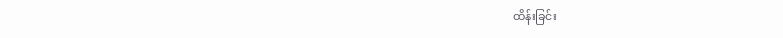ထိန်းခြင်း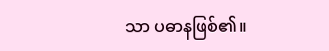သာ ပဓာနဖြစ်၏။